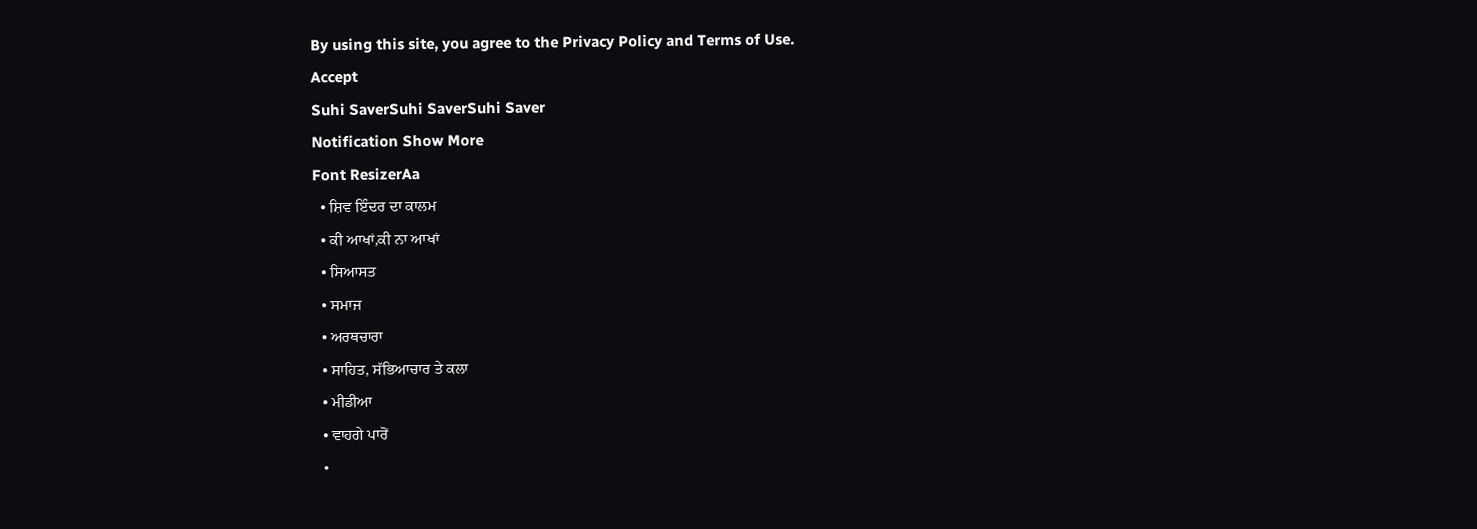By using this site, you agree to the Privacy Policy and Terms of Use.
Accept
Suhi SaverSuhi SaverSuhi Saver
Notification Show More
Font ResizerAa
  • ਸ਼ਿਵ ਇੰਦਰ ਦਾ ਕਾਲਮ
  • ਕੀ ਆਖਾਂ,ਕੀ ਨਾ ਆਖਾਂ
  • ਸਿਆਸਤ
  • ਸਮਾਜ
  • ਅਰਥਚਾਰਾ
  • ਸਾਹਿਤ, ਸੱਭਿਆਚਾਰ ਤੇ ਕਲਾ
  • ਮੀਡੀਆ
  • ਵਾਹਗੇ ਪਾਰੋਂ
  •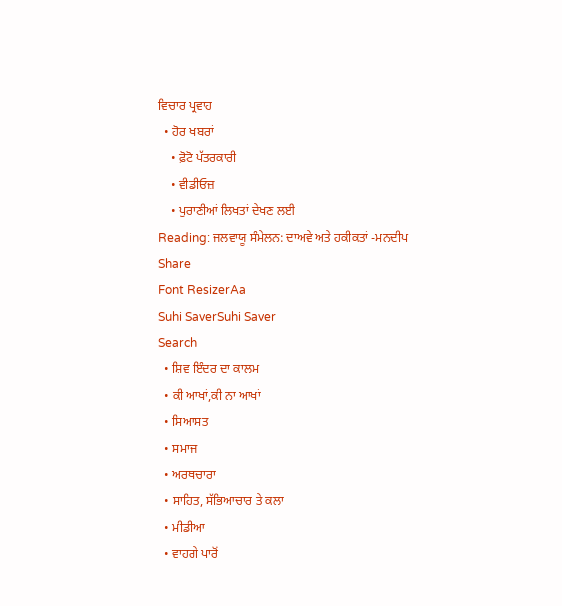ਵਿਚਾਰ ਪ੍ਰਵਾਹ
  • ਹੋਰ ਖਬਰਾਂ
    • ਫ਼ੋਟੋ ਪੱਤਰਕਾਰੀ
    • ਵੀਡੀਓਜ਼
    • ਪੁਰਾਣੀਆਂ ਲਿਖਤਾਂ ਦੇਖਣ ਲਈ
Reading: ਜਲਵਾਯੂ ਸੰਮੇਲਨ: ਦਾਅਵੇ ਅਤੇ ਹਕੀਕਤਾਂ -ਮਨਦੀਪ
Share
Font ResizerAa
Suhi SaverSuhi Saver
Search
  • ਸ਼ਿਵ ਇੰਦਰ ਦਾ ਕਾਲਮ
  • ਕੀ ਆਖਾਂ,ਕੀ ਨਾ ਆਖਾਂ
  • ਸਿਆਸਤ
  • ਸਮਾਜ
  • ਅਰਥਚਾਰਾ
  • ਸਾਹਿਤ, ਸੱਭਿਆਚਾਰ ਤੇ ਕਲਾ
  • ਮੀਡੀਆ
  • ਵਾਹਗੇ ਪਾਰੋਂ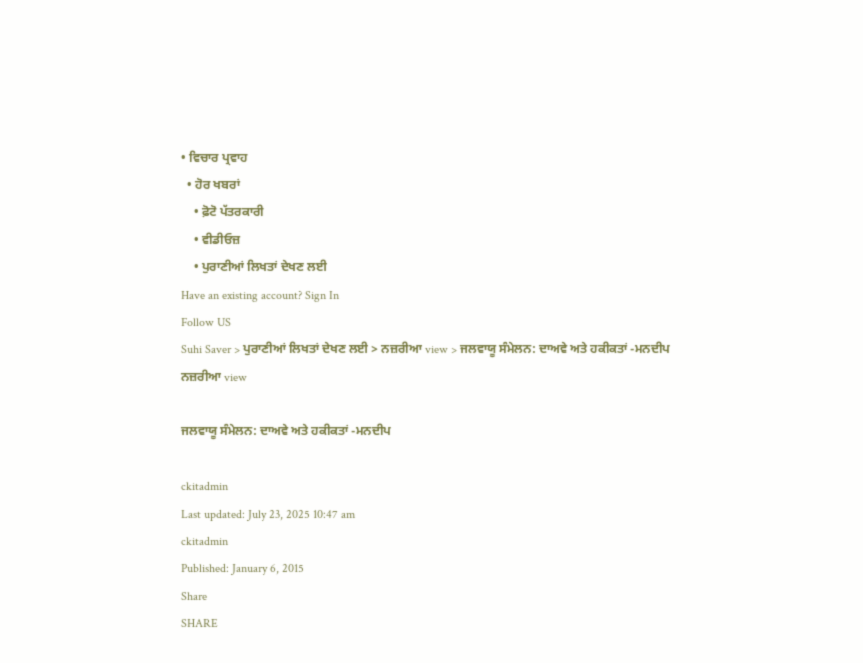• ਵਿਚਾਰ ਪ੍ਰਵਾਹ
  • ਹੋਰ ਖਬਰਾਂ
    • ਫ਼ੋਟੋ ਪੱਤਰਕਾਰੀ
    • ਵੀਡੀਓਜ਼
    • ਪੁਰਾਣੀਆਂ ਲਿਖਤਾਂ ਦੇਖਣ ਲਈ
Have an existing account? Sign In
Follow US
Suhi Saver > ਪੁਰਾਣੀਆਂ ਲਿਖਤਾਂ ਦੇਖਣ ਲਈ > ਨਜ਼ਰੀਆ view > ਜਲਵਾਯੂ ਸੰਮੇਲਨ: ਦਾਅਵੇ ਅਤੇ ਹਕੀਕਤਾਂ -ਮਨਦੀਪ
ਨਜ਼ਰੀਆ view

ਜਲਵਾਯੂ ਸੰਮੇਲਨ: ਦਾਅਵੇ ਅਤੇ ਹਕੀਕਤਾਂ -ਮਨਦੀਪ

ckitadmin
Last updated: July 23, 2025 10:47 am
ckitadmin
Published: January 6, 2015
Share
SHARE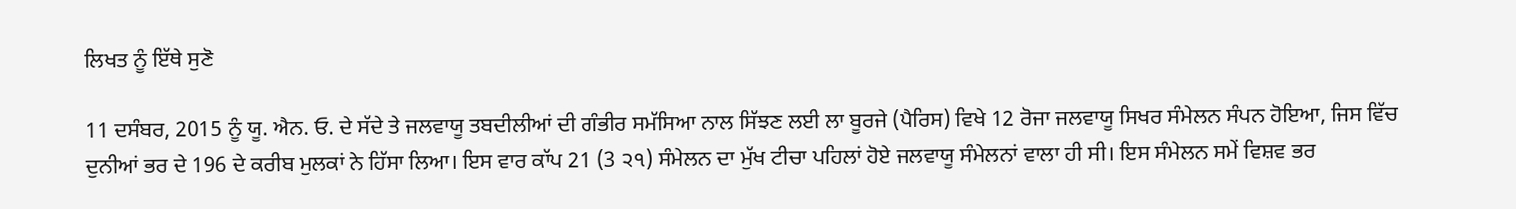ਲਿਖਤ ਨੂੰ ਇੱਥੇ ਸੁਣੋ

11 ਦਸੰਬਰ, 2015 ਨੂੰ ਯੂ. ਐਨ. ਓ. ਦੇ ਸੱਦੇ ਤੇ ਜਲਵਾਯੂ ਤਬਦੀਲੀਆਂ ਦੀ ਗੰਭੀਰ ਸਮੱਸਿਆ ਨਾਲ ਸਿੱਝਣ ਲਈ ਲਾ ਬੂਰਜੇ (ਪੈਰਿਸ) ਵਿਖੇ 12 ਰੋਜਾ ਜਲਵਾਯੂ ਸਿਖਰ ਸੰਮੇਲਨ ਸੰਪਨ ਹੋਇਆ, ਜਿਸ ਵਿੱਚ ਦੁਨੀਆਂ ਭਰ ਦੇ 196 ਦੇ ਕਰੀਬ ਮੁਲਕਾਂ ਨੇ ਹਿੱਸਾ ਲਿਆ। ਇਸ ਵਾਰ ਕਾੱਪ 21 (3 ੨੧) ਸੰਮੇਲਨ ਦਾ ਮੁੱਖ ਟੀਚਾ ਪਹਿਲਾਂ ਹੋਏ ਜਲਵਾਯੂ ਸੰਮੇਲਨਾਂ ਵਾਲਾ ਹੀ ਸੀ। ਇਸ ਸੰਮੇਲਨ ਸਮੇਂ ਵਿਸ਼ਵ ਭਰ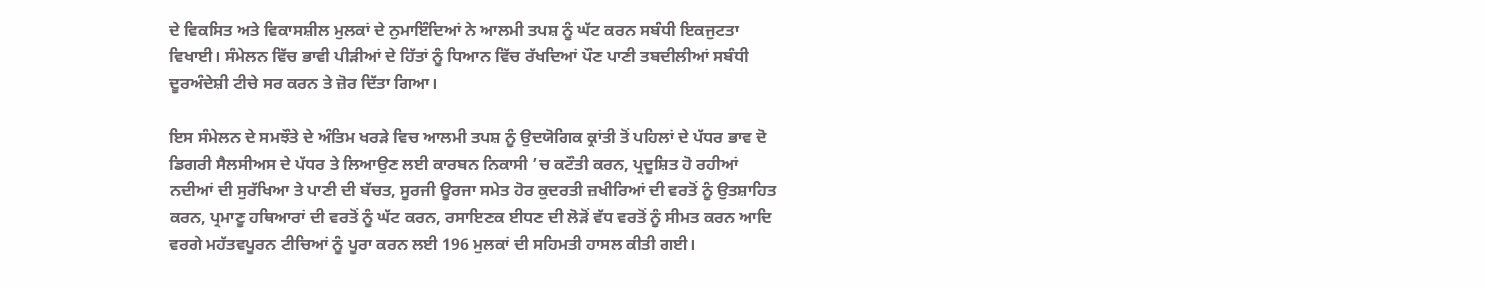ਦੇ ਵਿਕਸਿਤ ਅਤੇ ਵਿਕਾਸਸ਼ੀਲ ਮੁਲਕਾਂ ਦੇ ਨੁਮਾਇੰਦਿਆਂ ਨੇ ਆਲਮੀ ਤਪਸ਼ ਨੂੰ ਘੱਟ ਕਰਨ ਸਬੰਧੀ ਇਕਜੁਟਤਾ ਵਿਖਾਈ। ਸੰਮੇਲਨ ਵਿੱਚ ਭਾਵੀ ਪੀੜੀਆਂ ਦੇ ਹਿੱਤਾਂ ਨੂੰ ਧਿਆਨ ਵਿੱਚ ਰੱਖਦਿਆਂ ਪੌਣ ਪਾਣੀ ਤਬਦੀਲੀਆਂ ਸਬੰਧੀ ਦੂਰਅੰਦੇਸ਼ੀ ਟੀਚੇ ਸਰ ਕਰਨ ਤੇ ਜ਼ੋਰ ਦਿੱਤਾ ਗਿਆ।

ਇਸ ਸੰਮੇਲਨ ਦੇ ਸਮਝੌਤੇ ਦੇ ਅੰਤਿਮ ਖਰੜੇ ਵਿਚ ਆਲਮੀ ਤਪਸ਼ ਨੂੰ ਉਦਯੋਗਿਕ ਕ੍ਰਾਂਤੀ ਤੋਂ ਪਹਿਲਾਂ ਦੇ ਪੱਧਰ ਭਾਵ ਦੋ ਡਿਗਰੀ ਸੈਲਸੀਅਸ ਦੇ ਪੱਧਰ ਤੇ ਲਿਆਉਣ ਲਈ ਕਾਰਬਨ ਨਿਕਾਸੀ ’ਚ ਕਟੌਤੀ ਕਰਨ, ਪ੍ਰਦੂਸ਼ਿਤ ਹੋ ਰਹੀਆਂ ਨਦੀਆਂ ਦੀ ਸੁਰੱਖਿਆ ਤੇ ਪਾਣੀ ਦੀ ਬੱਚਤ, ਸੂਰਜੀ ਊਰਜਾ ਸਮੇਤ ਹੋਰ ਕੁਦਰਤੀ ਜ਼ਖੀਰਿਆਂ ਦੀ ਵਰਤੋਂ ਨੂੰ ਉਤਸ਼ਾਹਿਤ ਕਰਨ, ਪ੍ਰਮਾਣੂ ਹਥਿਆਰਾਂ ਦੀ ਵਰਤੋਂ ਨੂੰ ਘੱਟ ਕਰਨ, ਰਸਾਇਣਕ ਈਧਣ ਦੀ ਲੋੜੋਂ ਵੱਧ ਵਰਤੋਂ ਨੂੰ ਸੀਮਤ ਕਰਨ ਆਦਿ ਵਰਗੇ ਮਹੱਤਵਪੂਰਨ ਟੀਚਿਆਂ ਨੂੰ ਪੂਰਾ ਕਰਨ ਲਈ 196 ਮੁਲਕਾਂ ਦੀ ਸਹਿਮਤੀ ਹਾਸਲ ਕੀਤੀ ਗਈ।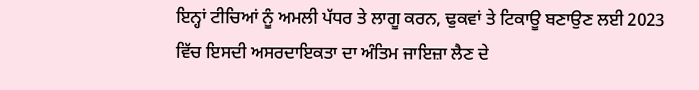ਇਨ੍ਹਾਂ ਟੀਚਿਆਂ ਨੂੰ ਅਮਲੀ ਪੱਧਰ ਤੇ ਲਾਗੂ ਕਰਨ, ਢੁਕਵਾਂ ਤੇ ਟਿਕਾਊ ਬਣਾਉਣ ਲਈ 2023 ਵਿੱਚ ਇਸਦੀ ਅਸਰਦਾਇਕਤਾ ਦਾ ਅੰਤਿਮ ਜਾਇਜ਼ਾ ਲੈਣ ਦੇ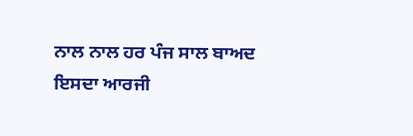ਨਾਲ ਨਾਲ ਹਰ ਪੰਜ ਸਾਲ ਬਾਅਦ ਇਸਦਾ ਆਰਜੀ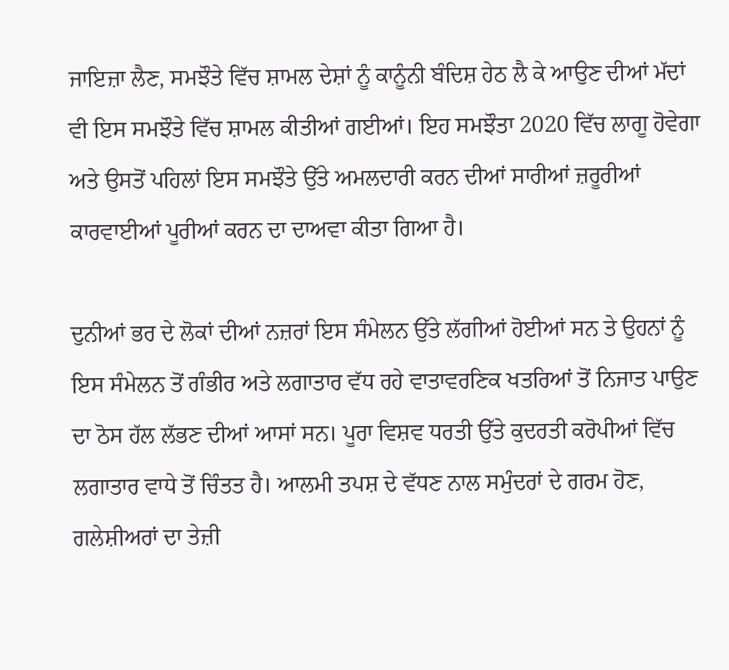ਜਾਇਜ਼ਾ ਲੈਣ, ਸਮਝੌਤੇ ਵਿੱਚ ਸ਼ਾਮਲ ਦੇਸ਼ਾਂ ਨੂੰ ਕਾਨੂੰਨੀ ਬੰਦਿਸ਼ ਹੇਠ ਲੈ ਕੇ ਆਉਣ ਦੀਆਂ ਮੱਦਾਂ ਵੀ ਇਸ ਸਮਝੌਤੇ ਵਿੱਚ ਸ਼ਾਮਲ ਕੀਤੀਆਂ ਗਈਆਂ। ਇਹ ਸਮਝੌਤਾ 2020 ਵਿੱਚ ਲਾਗੂ ਹੋਵੇਗਾ ਅਤੇ ਉਸਤੋਂ ਪਹਿਲਾਂ ਇਸ ਸਮਝੌਤੇ ਉੱਤੇ ਅਮਲਦਾਰੀ ਕਰਨ ਦੀਆਂ ਸਾਰੀਆਂ ਜ਼ਰੂਰੀਆਂ ਕਾਰਵਾਈਆਂ ਪੂਰੀਆਂ ਕਰਨ ਦਾ ਦਾਅਵਾ ਕੀਤਾ ਗਿਆ ਹੈ।

ਦੁਨੀਆਂ ਭਰ ਦੇ ਲੋਕਾਂ ਦੀਆਂ ਨਜ਼ਰਾਂ ਇਸ ਸੰਮੇਲਨ ਉੱਤੇ ਲੱਗੀਆਂ ਹੋਈਆਂ ਸਨ ਤੇ ਉਹਨਾਂ ਨੂੰ ਇਸ ਸੰਮੇਲਨ ਤੋਂ ਗੰਭੀਰ ਅਤੇ ਲਗਾਤਾਰ ਵੱਧ ਰਹੇ ਵਾਤਾਵਰਣਿਕ ਖਤਰਿਆਂ ਤੋਂ ਨਿਜਾਤ ਪਾਉਣ ਦਾ ਠੋਸ ਹੱਲ ਲੱਭਣ ਦੀਆਂ ਆਸਾਂ ਸਨ। ਪੂਰਾ ਵਿਸ਼ਵ ਧਰਤੀ ਉੱਤੇ ਕੁਦਰਤੀ ਕਰੋਪੀਆਂ ਵਿੱਚ ਲਗਾਤਾਰ ਵਾਧੇ ਤੋਂ ਚਿੰਤਤ ਹੈ। ਆਲਮੀ ਤਪਸ਼ ਦੇ ਵੱਧਣ ਨਾਲ ਸਮੁੰਦਰਾਂ ਦੇ ਗਰਮ ਹੋਣ, ਗਲੇਸ਼ੀਅਰਾਂ ਦਾ ਤੇਜ਼ੀ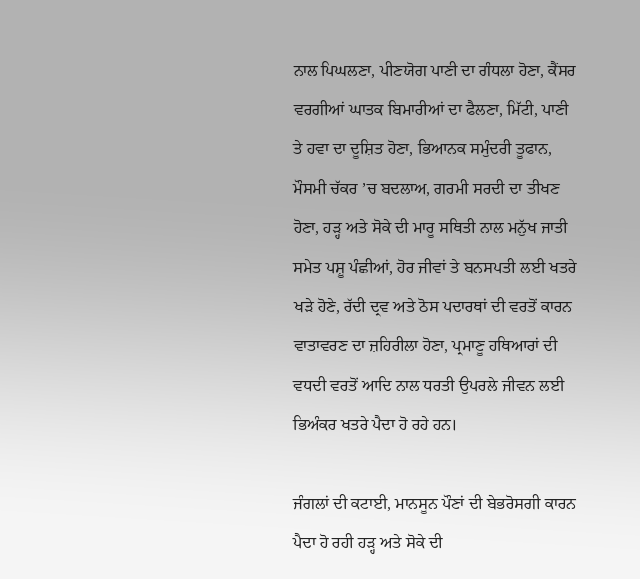ਨਾਲ ਪਿਘਲਣਾ, ਪੀਣਯੋਗ ਪਾਣੀ ਦਾ ਗੰਧਲਾ ਹੋਣਾ, ਕੈਂਸਰ ਵਰਗੀਆਂ ਘਾਤਕ ਬਿਮਾਰੀਆਂ ਦਾ ਫੈਲਣਾ, ਮਿੱਟੀ, ਪਾਣੀ ਤੇ ਹਵਾ ਦਾ ਦੂਸ਼ਿਤ ਹੋਣਾ, ਭਿਆਨਕ ਸਮੁੰਦਰੀ ਤੂਫਾਨ, ਮੌਸਮੀ ਚੱਕਰ ’ਚ ਬਦਲਾਅ, ਗਰਮੀ ਸਰਦੀ ਦਾ ਤੀਖਣ ਹੋਣਾ, ਹੜ੍ਹ ਅਤੇ ਸੋਕੇ ਦੀ ਮਾਰੂ ਸਥਿਤੀ ਨਾਲ ਮਨੁੱਖ ਜਾਤੀ ਸਮੇਤ ਪਸ਼ੂ ਪੰਛੀਆਂ, ਹੋਰ ਜੀਵਾਂ ਤੇ ਬਨਸਪਤੀ ਲਈ ਖਤਰੇ ਖੜੇ ਹੋਣੇ, ਰੱਦੀ ਦ੍ਰਵ ਅਤੇ ਠੋਸ ਪਦਾਰਥਾਂ ਦੀ ਵਰਤੋਂ ਕਾਰਨ ਵਾਤਾਵਰਣ ਦਾ ਜ਼ਹਿਰੀਲਾ ਹੋਣਾ, ਪ੍ਰਮਾਣੂ ਹਥਿਆਰਾਂ ਦੀ ਵਧਦੀ ਵਰਤੋਂ ਆਦਿ ਨਾਲ ਧਰਤੀ ਉਪਰਲੇ ਜੀਵਨ ਲਈ ਭਿਅੰਕਰ ਖਤਰੇ ਪੈਦਾ ਹੋ ਰਹੇ ਹਨ।

ਜੰਗਲਾਂ ਦੀ ਕਟਾਈ, ਮਾਨਸੂਨ ਪੌਣਾਂ ਦੀ ਬੇਭਰੋਸਗੀ ਕਾਰਨ ਪੈਦਾ ਹੋ ਰਹੀ ਹੜ੍ਹ ਅਤੇ ਸੋਕੇ ਦੀ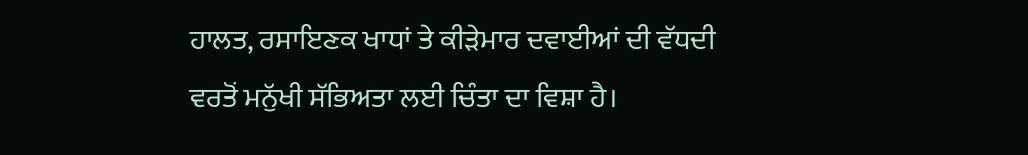ਹਾਲਤ, ਰਸਾਇਣਕ ਖਾਧਾਂ ਤੇ ਕੀੜੇਮਾਰ ਦਵਾਈਆਂ ਦੀ ਵੱਧਦੀ ਵਰਤੋਂ ਮਨੁੱਖੀ ਸੱਭਿਅਤਾ ਲਈ ਚਿੰਤਾ ਦਾ ਵਿਸ਼ਾ ਹੈ।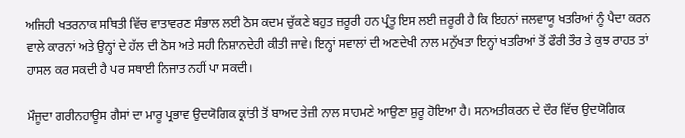ਅਜਿਹੀ ਖਤਰਨਾਕ ਸਥਿਤੀ ਵਿੱਚ ਵਾਤਾਵਰਣ ਸੰਭਾਲ ਲਈ ਠੋਸ ਕਦਮ ਚੁੱਕਣੇ ਬਹੁਤ ਜ਼ਰੂਰੀ ਹਨ ਪ੍ਰੰਤੂ ਇਸ ਲਈ ਜ਼ਰੂਰੀ ਹੈ ਕਿ ਇਹਨਾਂ ਜਲਵਾਯੂ ਖਤਰਿਆਂ ਨੂੰ ਪੈਦਾ ਕਰਨ ਵਾਲੇ ਕਾਰਨਾਂ ਅਤੇ ਉਨ੍ਹਾਂ ਦੇ ਹੱਲ ਦੀ ਠੋਸ ਅਤੇ ਸਹੀ ਨਿਸ਼ਾਨਦੇਹੀ ਕੀਤੀ ਜਾਵੇ। ਇਨ੍ਹਾਂ ਸਵਾਲਾਂ ਦੀ ਅਣਦੇਖੀ ਨਾਲ ਮਨੁੱਖਤਾ ਇਨ੍ਹਾਂ ਖਤਰਿਆਂ ਤੋਂ ਫੌਰੀ ਤੌਰ ਤੇ ਕੁਝ ਰਾਹਤ ਤਾਂ ਹਾਸਲ ਕਰ ਸਕਦੀ ਹੈ ਪਰ ਸਥਾਈ ਨਿਜਾਤ ਨਹੀਂ ਪਾ ਸਕਦੀ।

ਮੌਜੂਦਾ ਗਰੀਨਹਾਊਸ ਗੈਸਾਂ ਦਾ ਮਾਰੂ ਪ੍ਰਭਾਵ ਉਦਯੋਗਿਕ ਕ੍ਰਾਂਤੀ ਤੋਂ ਬਾਅਦ ਤੇਜ਼ੀ ਨਾਲ ਸਾਹਮਣੇ ਆਉਣਾ ਸ਼ੁਰੂ ਹੋਇਆ ਹੈ। ਸਨਅਤੀਕਰਨ ਦੇ ਦੌਰ ਵਿੱਚ ਉਦਯੋਗਿਕ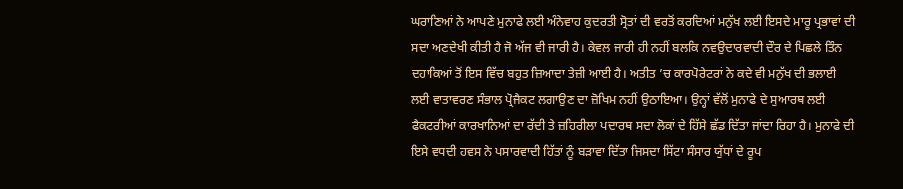ਘਰਾਣਿਆਂ ਨੇ ਆਪਣੇ ਮੁਨਾਫੇ ਲਈ ਅੰਨੇਵਾਹ ਕੁਦਰਤੀ ਸ੍ਰੋਤਾਂ ਦੀ ਵਰਤੋਂ ਕਰਦਿਆਂ ਮਨੁੱਖ ਲਈ ਇਸਦੇ ਮਾਰੂ ਪ੍ਰਭਾਵਾਂ ਦੀ ਸਦਾ ਅਣਦੇਖੀ ਕੀਤੀ ਹੈ ਜੋ ਅੱਜ ਵੀ ਜਾਰੀ ਹੈ। ਕੇਵਲ ਜਾਰੀ ਹੀ ਨਹੀਂ ਬਲਕਿ ਨਵਉਦਾਰਵਾਦੀ ਦੌਰ ਦੇ ਪਿਛਲੇ ਤਿੰਨ ਦਹਾਕਿਆਂ ਤੋਂ ਇਸ ਵਿੱਚ ਬਹੁਤ ਜ਼ਿਆਦਾ ਤੇਜ਼ੀ ਆਈ ਹੈ। ਅਤੀਤ ’ਚ ਕਾਰਪੋਰੇਟਰਾਂ ਨੇ ਕਦੇ ਵੀ ਮਨੁੱਖ ਦੀ ਭਲਾਈ ਲਈ ਵਾਤਾਵਰਣ ਸੰਭਾਲ ਪ੍ਰੋਜੈਕਟ ਲਗਾਉਣ ਦਾ ਜ਼ੋਖਿਮ ਨਹੀਂ ਉਠਾਇਆ। ਉਨ੍ਹਾਂ ਵੱਲੋਂ ਮੁਨਾਫੇ ਦੇ ਸੁਆਰਥ ਲਈ ਫੈਕਟਰੀਆਂ ਕਾਰਖਾਨਿਆਂ ਦਾ ਰੱਦੀ ਤੇ ਜ਼ਹਿਰੀਲਾ ਪਦਾਰਥ ਸਦਾ ਲੋਕਾਂ ਦੇ ਹਿੱਸੇ ਛੱਡ ਦਿੱਤਾ ਜਾਂਦਾ ਰਿਹਾ ਹੈ। ਮੁਨਾਫੇ ਦੀ ਇਸੇ ਵਧਦੀ ਹਵਸ ਨੇ ਪਸਾਰਵਾਦੀ ਹਿੱਤਾਂ ਨੂੰ ਬੜਾਵਾ ਦਿੱਤਾ ਜਿਸਦਾ ਸਿੱਟਾ ਸੰਸਾਰ ਯੁੱਧਾਂ ਦੇ ਰੂਪ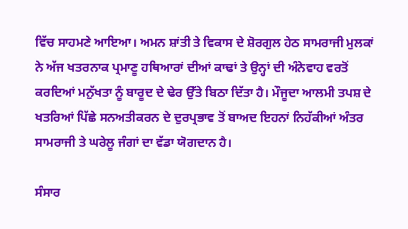ਵਿੱਚ ਸਾਹਮਣੇ ਆਇਆ। ਅਮਨ ਸ਼ਾਂਤੀ ਤੇ ਵਿਕਾਸ ਦੇ ਸ਼ੋਰਗੁਲ ਹੇਠ ਸਾਮਰਾਜੀ ਮੁਲਕਾਂ ਨੇ ਅੱਜ ਖਤਰਨਾਕ ਪ੍ਰਮਾਣੂ ਹਥਿਆਰਾਂ ਦੀਆਂ ਕਾਢਾਂ ਤੇ ਉਨ੍ਹਾਂ ਦੀ ਅੰਨੇਵਾਹ ਵਰਤੋਂ ਕਰਦਿਆਂ ਮਨੁੱਖਤਾ ਨੂੰ ਬਾਰੂਦ ਦੇ ਢੇਰ ਉੱਤੇ ਬਿਠਾ ਦਿੱਤਾ ਹੈ। ਮੌਜੂਦਾ ਆਲਮੀ ਤਪਸ਼ ਦੇ ਖਤਰਿਆਂ ਪਿੱਛੇ ਸਨਅਤੀਕਰਨ ਦੇ ਦੁਰਪ੍ਰਭਾਵ ਤੋਂ ਬਾਅਦ ਇਹਨਾਂ ਨਿਹੱਕੀਆਂ ਅੰਤਰ ਸਾਮਰਾਜੀ ਤੇ ਘਰੇਲੂ ਜੰਗਾਂ ਦਾ ਵੱਡਾ ਯੋਗਦਾਨ ਹੈ।

ਸੰਸਾਰ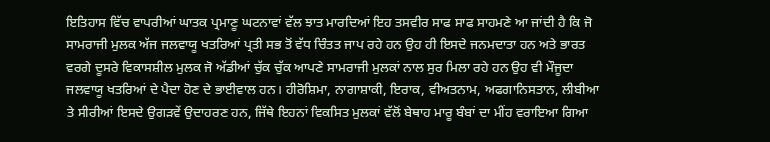ਇਤਿਹਾਸ ਵਿੱਚ ਵਾਪਰੀਆਂ ਘਾਤਕ ਪ੍ਰਮਾਣੂ ਘਟਨਾਵਾਂ ਵੱਲ ਝਾਤ ਮਾਰਦਿਆਂ ਇਹ ਤਸਵੀਰ ਸਾਫ ਸਾਫ ਸਾਹਮਣੇ ਆ ਜਾਂਦੀ ਹੈ ਕਿ ਜੋ ਸਾਮਰਾਜੀ ਮੁਲਕ ਅੱਜ ਜਲਵਾਯੂ ਖਤਰਿਆਂ ਪ੍ਰਤੀ ਸਭ ਤੋਂ ਵੱਧ ਚਿੰਤਤ ਜਾਪ ਰਹੇ ਹਨ ਉਹ ਹੀ ਇਸਦੇ ਜਨਮਦਾਤਾ ਹਨ ਅਤੇ ਭਾਰਤ ਵਰਗੇ ਦੂਸਰੇ ਵਿਕਾਸਸ਼ੀਲ ਮੁਲਕ ਜੋ ਅੱਡੀਆਂ ਚੁੱਕ ਚੁੱਕ ਆਪਣੇ ਸਾਮਰਾਜੀ ਮੁਲਕਾਂ ਨਾਲ ਸੁਰ ਮਿਲਾ ਰਹੇ ਹਨ ਉਹ ਵੀ ਮੌਜੂਦਾ ਜਲਵਾਯੂ ਖਤਰਿਆਂ ਦੇ ਪੈਦਾ ਹੋਣ ਦੇ ਭਾਈਵਾਲ ਹਨ। ਹੀਰੋਸ਼ਿਮਾ, ਨਾਗਾਸ਼ਾਕੀ, ਇਰਾਕ, ਵੀਅਤਨਾਮ, ਅਫਗਾਨਿਸਤਾਨ, ਲੀਬੀਆ ਤੇ ਸੀਰੀਆਂ ਇਸਦੇ ਉਗੜਵੇਂ ਉਦਾਹਰਣ ਹਨ, ਜਿੱਥੇ ਇਹਨਾਂ ਵਿਕਸਿਤ ਮੁਲਕਾਂ ਵੱਲੋਂ ਬੇਥਾਹ ਮਾਰੂ ਬੰਬਾਂ ਦਾ ਮੀਂਹ ਵਰਾਇਆ ਗਿਆ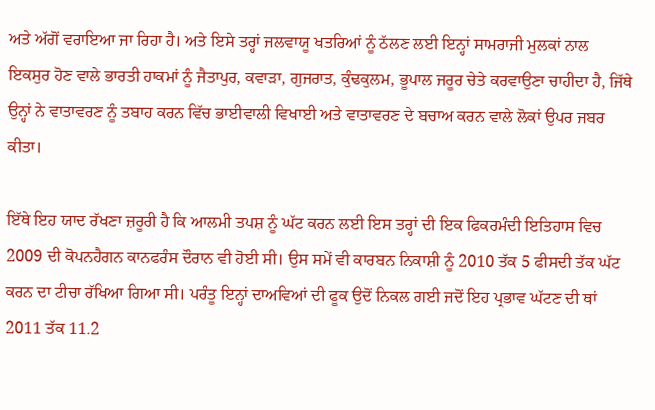ਅਤੇ ਅੱਗੋਂ ਵਰਾਇਆ ਜਾ ਰਿਹਾ ਹੈ। ਅਤੇ ਇਸੇ ਤਰ੍ਹਾਂ ਜਲਵਾਯੂ ਖਤਰਿਆਂ ਨੂੰ ਠੱਲਣ ਲਈ ਇਨ੍ਹਾਂ ਸਾਮਰਾਜੀ ਮੁਲਕਾਂ ਨਾਲ ਇਕਸੁਰ ਹੋਣ ਵਾਲੇ ਭਾਰਤੀ ਹਾਕਮਾਂ ਨੂੰ ਜੈਤਾਪੁਰ, ਕਵਾੜਾ, ਗੁਜਰਾਤ, ਕੁੰਢਕੁਲਮ, ਭੂਪਾਲ ਜਰੂਰ ਚੇਤੇ ਕਰਵਾਉਣਾ ਚਾਹੀਦਾ ਹੈ, ਜਿੱਥੇ ਉਨ੍ਹਾਂ ਨੇ ਵਾਤਾਵਰਣ ਨੂੰ ਤਬਾਹ ਕਰਨ ਵਿੱਚ ਭਾਈਵਾਲੀ ਵਿਖਾਈ ਅਤੇ ਵਾਤਾਵਰਣ ਦੇ ਬਚਾਅ ਕਰਨ ਵਾਲੇ ਲੋਕਾਂ ਉਪਰ ਜਬਰ ਕੀਤਾ।

ਇੱਥੇ ਇਹ ਯਾਦ ਰੱਖਣਾ ਜ਼ਰੂਰੀ ਹੈ ਕਿ ਆਲਮੀ ਤਪਸ਼ ਨੂੰ ਘੱਟ ਕਰਨ ਲਈ ਇਸ ਤਰ੍ਹਾਂ ਦੀ ਇਕ ਫਿਕਰਮੰਦੀ ਇਤਿਹਾਸ ਵਿਚ 2009 ਦੀ ਕੋਪਨਹੈਗਨ ਕਾਨਫਰੰਸ ਦੌਰਾਨ ਵੀ ਹੋਈ ਸੀ। ਉਸ ਸਮੇਂ ਵੀ ਕਾਰਬਨ ਨਿਕਾਸ਼ੀ ਨੂੰ 2010 ਤੱਕ 5 ਫੀਸਦੀ ਤੱਕ ਘੱਟ ਕਰਨ ਦਾ ਟੀਚਾ ਰੱਖਿਆ ਗਿਆ ਸੀ। ਪਰੰਤੂ ਇਨ੍ਹਾਂ ਦਾਅਵਿਆਂ ਦੀ ਫੂਕ ਉਦੋਂ ਨਿਕਲ ਗਈ ਜਦੋਂ ਇਹ ਪ੍ਰਭਾਵ ਘੱਟਣ ਦੀ ਥਾਂ 2011 ਤੱਕ 11.2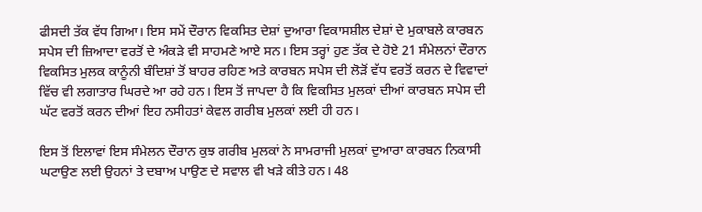ਫੀਸਦੀ ਤੱਕ ਵੱਧ ਗਿਆ। ਇਸ ਸਮੇਂ ਦੌਰਾਨ ਵਿਕਸਿਤ ਦੇਸ਼ਾਂ ਦੁਆਰਾ ਵਿਕਾਸਸ਼ੀਲ ਦੇਸ਼ਾਂ ਦੇ ਮੁਕਾਬਲੇ ਕਾਰਬਨ ਸਪੇਸ ਦੀ ਜ਼ਿਆਦਾ ਵਰਤੋਂ ਦੇ ਅੰਕੜੇ ਵੀ ਸਾਹਮਣੇ ਆਏ ਸਨ। ਇਸ ਤਰ੍ਹਾਂ ਹੁਣ ਤੱਕ ਦੇ ਹੋਏ 21 ਸੰਮੇਲਨਾਂ ਦੌਰਾਨ ਵਿਕਸਿਤ ਮੁਲਕ ਕਾਨੂੰਨੀ ਬੰਦਿਸ਼ਾਂ ਤੋਂ ਬਾਹਰ ਰਹਿਣ ਅਤੇ ਕਾਰਬਨ ਸਪੇਸ ਦੀ ਲੋੜੋਂ ਵੱਧ ਵਰਤੋਂ ਕਰਨ ਦੇ ਵਿਵਾਦਾਂ ਵਿੱਚ ਵੀ ਲਗਾਤਾਰ ਘਿਰਦੇ ਆ ਰਹੇ ਹਨ। ਇਸ ਤੋਂ ਜਾਪਦਾ ਹੈ ਕਿ ਵਿਕਸਿਤ ਮੁਲਕਾਂ ਦੀਆਂ ਕਾਰਬਨ ਸਪੇਸ ਦੀ ਘੱਟ ਵਰਤੋਂ ਕਰਨ ਦੀਆਂ ਇਹ ਨਸੀਹਤਾਂ ਕੇਵਲ ਗਰੀਬ ਮੁਲਕਾਂ ਲਈ ਹੀ ਹਨ।

ਇਸ ਤੋਂ ਇਲਾਵਾਂ ਇਸ ਸੰਮੇਲਨ ਦੌਰਾਨ ਕੁਝ ਗਰੀਬ ਮੁਲਕਾਂ ਨੇ ਸਾਮਰਾਜੀ ਮੁਲਕਾਂ ਦੁਆਰਾ ਕਾਰਬਨ ਨਿਕਾਸੀ ਘਟਾਉਣ ਲਈ ਉਹਨਾਂ ਤੇ ਦਬਾਅ ਪਾਉਣ ਦੇ ਸਵਾਲ ਵੀ ਖੜੇ ਕੀਤੇ ਹਨ। 48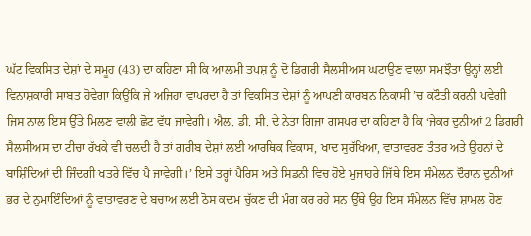ਘੱਟ ਵਿਕਸਿਤ ਦੇਸ਼ਾਂ ਦੇ ਸਮੂਹ (43) ਦਾ ਕਹਿਣਾ ਸੀ ਕਿ ਆਲਮੀ ਤਪਸ਼ ਨੂੰ ਦੋ ਡਿਗਰੀ ਸੈਲਸੀਅਸ ਘਟਾਉਣ ਵਾਲਾ ਸਮਝੌਤਾ ਉਨ੍ਹਾਂ ਲਈ ਵਿਨਾਸ਼ਕਾਰੀ ਸਾਬਤ ਹੋਵੇਗਾ ਕਿਉਂਕਿ ਜੇ ਅਜਿਹਾ ਵਾਪਰਦਾ ਹੈ ਤਾਂ ਵਿਕਸਿਤ ਦੇਸ਼ਾਂ ਨੂੰ ਆਪਣੀ ਕਾਰਬਨ ਨਿਕਾਸੀ ’ਚ ਕਟੌਤੀ ਕਰਨੀ ਪਵੇਗੀ ਜਿਸ ਨਾਲ ਇਸ ਉੱਤੇ ਮਿਲਣ ਵਾਲੀ ਛੋਟ ਵੱਧ ਜਾਵੇਗੀ। ਐਲ. ਡੀ. ਸੀ. ਦੇ ਨੇਤਾ ਗਿਜਾ ਗਸਪਰ ਦਾ ਕਹਿਣਾ ਹੈ ਕਿ ‘ਜੇਕਰ ਦੁਨੀਆਂ 2 ਡਿਗਰੀ ਸੈਲਸੀਅਸ ਦਾ ਟੀਚਾ ਰੱਖਕੇ ਵੀ ਚਲਦੀ ਹੈ ਤਾਂ ਗਰੀਬ ਦੇਸ਼ਾਂ ਲਈ ਆਰਥਿਕ ਵਿਕਾਸ, ਖਾਦ ਸੁਰੱਖਿਆ, ਵਾਤਾਵਰਣ ਤੰਤਰ ਅਤੇ ਉਹਨਾਂ ਦੇ ਬਾਸ਼ਿੰਦਿਆਂ ਦੀ ਜਿੰਦਗੀ ਖਤਰੇ ਵਿੱਚ ਪੈ ਜਾਵੇਗੀ।’ ਇਸੇ ਤਰ੍ਹਾਂ ਪੈਰਿਸ ਅਤੇ ਸਿਡਨੀ ਵਿਚ ਹੋਏ ਮੁਜਾਹਰੇ ਜਿੱਥੇ ਇਸ ਸੰਮੇਲਨ ਦੌਰਾਨ ਦੁਨੀਆਂ ਭਰ ਦੇ ਨੁਮਾਇੰਦਿਆਂ ਨੂੰ ਵਾਤਾਵਰਣ ਦੇ ਬਚਾਅ ਲਈ ਠੋਸ ਕਦਮ ਚੁੱਕਣ ਦੀ ਮੰਗ ਕਰ ਰਹੇ ਸਨ ਉੱਥੇ ਉਹ ਇਸ ਸੰਮੇਲਨ ਵਿੱਚ ਸ਼ਾਮਲ ਹੋਣ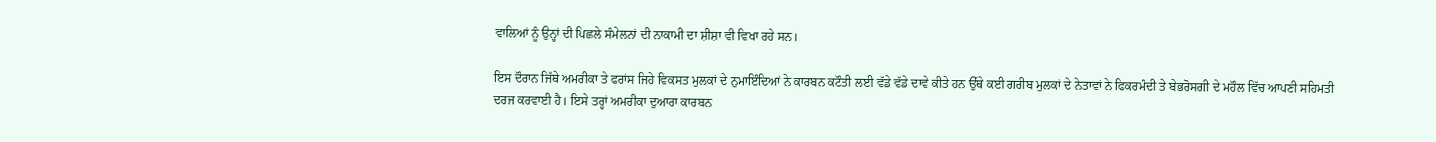ਵਾਲਿਆਂ ਨੂੰ ਉਨ੍ਹਾਂ ਦੀ ਪਿਛਲੇ ਸੰਮੇਲਨਾਂ ਦੀ ਨਾਕਾਮੀ ਦਾ ਸ਼ੀਸ਼ਾ ਵੀ ਵਿਖਾ ਰਹੇ ਸਨ।

ਇਸ ਦੌਰਾਨ ਜਿੱਥੇ ਅਮਰੀਕਾ ਤੇ ਫਰਾਂਸ ਜਿਹੇ ਵਿਕਸਤ ਮੁਲਕਾਂ ਦੇ ਨੁਮਾਇੰਦਿਆਂ ਨੇ ਕਾਰਬਨ ਕਟੌਤੀ ਲਈ ਵੱਡੇ ਵੱਡੇ ਦਾਵੇ ਕੀਤੇ ਹਨ ਉੱਥੇ ਕਈ ਗਰੀਬ ਮੁਲਕਾਂ ਦੇ ਨੇਤਾਵਾਂ ਨੇ ਫਿਕਰਮੰਦੀ ਤੇ ਬੇਭਰੋਸਗੀ ਦੇ ਮਹੌਲ ਵਿੱਚ ਆਪਣੀ ਸਹਿਮਤੀ ਦਰਜ ਕਰਵਾਈ ਹੈ। ਇਸੇ ਤਰ੍ਹਾਂ ਅਮਰੀਕਾ ਦੁਆਰਾ ਕਾਰਬਨ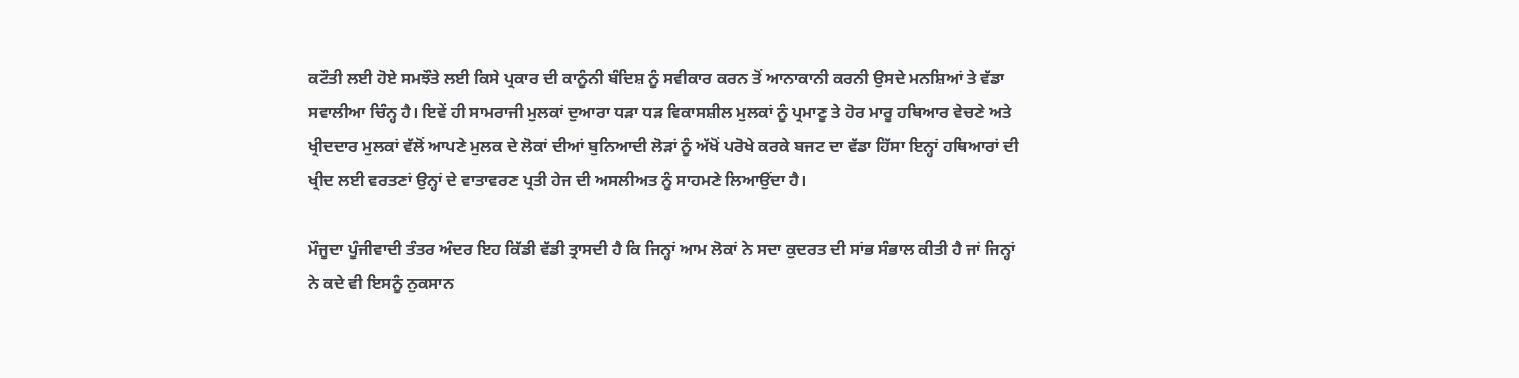ਕਟੌਤੀ ਲਈ ਹੋਏ ਸਮਝੌਤੇ ਲਈ ਕਿਸੇ ਪ੍ਰਕਾਰ ਦੀ ਕਾਨੂੰਨੀ ਬੰਦਿਸ਼ ਨੂੰ ਸਵੀਕਾਰ ਕਰਨ ਤੋਂ ਆਨਾਕਾਨੀ ਕਰਨੀ ਉਸਦੇ ਮਨਸ਼ਿਆਂ ਤੇ ਵੱਡਾ ਸਵਾਲੀਆ ਚਿੰਨ੍ਹ ਹੈ। ਇਵੇਂ ਹੀ ਸਾਮਰਾਜੀ ਮੁਲਕਾਂ ਦੁਆਰਾ ਧੜਾ ਧੜ ਵਿਕਾਸਸ਼ੀਲ ਮੁਲਕਾਂ ਨੂੰ ਪ੍ਰਮਾਣੂ ਤੇ ਹੋਰ ਮਾਰੂ ਹਥਿਆਰ ਵੇਚਣੇ ਅਤੇ ਖ੍ਰੀਦਦਾਰ ਮੁਲਕਾਂ ਵੱਲੋਂ ਆਪਣੇ ਮੁਲਕ ਦੇ ਲੋਕਾਂ ਦੀਆਂ ਬੁਨਿਆਦੀ ਲੋੜਾਂ ਨੂੰ ਅੱਖੋਂ ਪਰੋਖੇ ਕਰਕੇ ਬਜਟ ਦਾ ਵੱਡਾ ਹਿੱਸਾ ਇਨ੍ਹਾਂ ਹਥਿਆਰਾਂ ਦੀ ਖ੍ਰੀਦ ਲਈ ਵਰਤਣਾਂ ਉਨ੍ਹਾਂ ਦੇ ਵਾਤਾਵਰਣ ਪ੍ਰਤੀ ਹੇਜ ਦੀ ਅਸਲੀਅਤ ਨੂੰ ਸਾਹਮਣੇ ਲਿਆਉਂਦਾ ਹੈ।

ਮੌਜੂਦਾ ਪੂੰਜੀਵਾਦੀ ਤੰਤਰ ਅੰਦਰ ਇਹ ਕਿੱਡੀ ਵੱਡੀ ਤ੍ਰਾਸਦੀ ਹੈ ਕਿ ਜਿਨ੍ਹਾਂ ਆਮ ਲੋਕਾਂ ਨੇ ਸਦਾ ਕੁਦਰਤ ਦੀ ਸਾਂਭ ਸੰਭਾਲ ਕੀਤੀ ਹੈ ਜਾਂ ਜਿਨ੍ਹਾਂ ਨੇ ਕਦੇ ਵੀ ਇਸਨੂੰ ਨੁਕਸਾਨ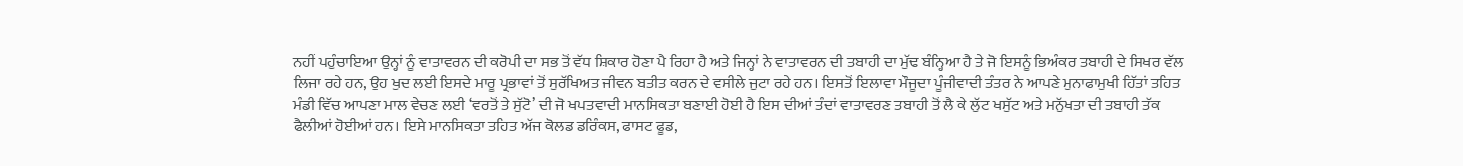ਨਹੀਂ ਪਹੁੰਚਾਇਆ ਉਨ੍ਹਾਂ ਨੂੰ ਵਾਤਾਵਰਨ ਦੀ ਕਰੋਪੀ ਦਾ ਸਭ ਤੋਂ ਵੱਧ ਸ਼ਿਕਾਰ ਹੋਣਾ ਪੈ ਰਿਹਾ ਹੈ ਅਤੇ ਜਿਨ੍ਹਾਂ ਨੇ ਵਾਤਾਵਰਨ ਦੀ ਤਬਾਹੀ ਦਾ ਮੁੱਢ ਬੰਨ੍ਹਿਆ ਹੈ ਤੇ ਜੋ ਇਸਨੂੰ ਭਿਅੰਕਰ ਤਬਾਹੀ ਦੇ ਸਿਖਰ ਵੱਲ ਲਿਜਾ ਰਹੇ ਹਨ, ਉਹ ਖੁਦ ਲਈ ਇਸਦੇ ਮਾਰੂ ਪ੍ਰਭਾਵਾਂ ਤੋਂ ਸੁਰੱਖਿਅਤ ਜੀਵਨ ਬਤੀਤ ਕਰਨ ਦੇ ਵਸੀਲੇ ਜੁਟਾ ਰਹੇ ਹਨ। ਇਸਤੋਂ ਇਲਾਵਾ ਮੌਜੂਦਾ ਪੂੰਜੀਵਾਦੀ ਤੰਤਰ ਨੇ ਆਪਣੇ ਮੁਨਾਫਾਮੁਖੀ ਹਿੱਤਾਂ ਤਹਿਤ ਮੰਡੀ ਵਿੱਚ ਆਪਣਾ ਮਾਲ ਵੇਚਣ ਲਈ ‘ਵਰਤੋਂ ਤੇ ਸੁੱਟੋ’ ਦੀ ਜੋ ਖਪਤਵਾਦੀ ਮਾਨਸਿਕਤਾ ਬਣਾਈ ਹੋਈ ਹੈ ਇਸ ਦੀਆਂ ਤੰਦਾਂ ਵਾਤਾਵਰਣ ਤਬਾਹੀ ਤੋਂ ਲੈ ਕੇ ਲੁੱਟ ਖਸੁੱਟ ਅਤੇ ਮਨੁੱਖਤਾ ਦੀ ਤਬਾਹੀ ਤੱਕ ਫੈਲੀਆਂ ਹੋਈਆਂ ਹਨ। ਇਸੇ ਮਾਨਸਿਕਤਾ ਤਹਿਤ ਅੱਜ ਕੋਲਡ ਡਰਿੰਕਸ, ਫਾਸਟ ਫੂਡ,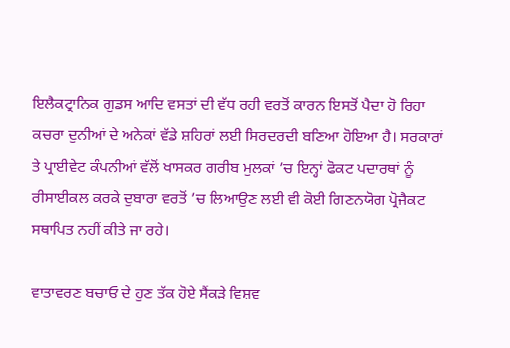ਇਲੈਕਟ੍ਰਾਨਿਕ ਗੁਡਸ ਆਦਿ ਵਸਤਾਂ ਦੀ ਵੱਧ ਰਹੀ ਵਰਤੋਂ ਕਾਰਨ ਇਸਤੋਂ ਪੈਦਾ ਹੋ ਰਿਹਾ ਕਚਰਾ ਦੁਨੀਆਂ ਦੇ ਅਨੇਕਾਂ ਵੱਡੇ ਸ਼ਹਿਰਾਂ ਲਈ ਸਿਰਦਰਦੀ ਬਣਿਆ ਹੋਇਆ ਹੈ। ਸਰਕਾਰਾਂ ਤੇ ਪ੍ਰਾਈਵੇਟ ਕੰਪਨੀਆਂ ਵੱਲੋਂ ਖਾਸਕਰ ਗਰੀਬ ਮੁਲਕਾਂ ’ਚ ਇਨ੍ਹਾਂ ਫੋਕਟ ਪਦਾਰਥਾਂ ਨੂੰ ਰੀਸਾਈਕਲ ਕਰਕੇ ਦੁਬਾਰਾ ਵਰਤੋਂ ’ਚ ਲਿਆਉਣ ਲਈ ਵੀ ਕੋਈ ਗਿਣਨਯੋਗ ਪ੍ਰੋਜੈਕਟ ਸਥਾਪਿਤ ਨਹੀਂ ਕੀਤੇ ਜਾ ਰਹੇ।

ਵਾਤਾਵਰਣ ਬਚਾਓ ਦੇ ਹੁਣ ਤੱਕ ਹੋਏ ਸੈਂਕੜੇ ਵਿਸ਼ਵ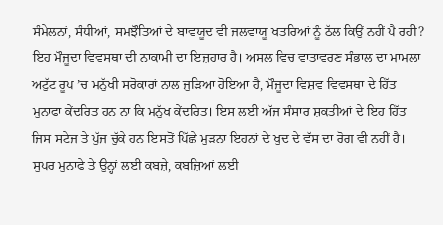ਸੰਮੇਲਨਾਂ, ਸੰਧੀਆਂ, ਸਮਝੌਤਿਆਂ ਦੇ ਬਾਵਯੂਦ ਵੀ ਜਲਵਾਯੂ ਖਤਰਿਆਂ ਨੂੰ ਠੱਲ ਕਿਉਂ ਨਹੀਂ ਪੈ ਰਹੀ? ਇਹ ਮੌਜੂਦਾ ਵਿਵਸਥਾ ਦੀ ਨਾਕਾਮੀ ਦਾ ਇਜ਼ਹਾਰ ਹੈ। ਅਸਲ ਵਿਚ ਵਾਤਾਵਰਣ ਸੰਭਾਲ ਦਾ ਮਾਮਲਾ ਅਟੁੱਟ ਰੂਪ ’ਚ ਮਨੁੱਖੀ ਸਰੋਕਾਰਾਂ ਨਾਲ ਜੁੜਿਆ ਹੋਇਆ ਹੈ, ਮੌਜੂਦਾ ਵਿਸ਼ਵ ਵਿਵਸਥਾ ਦੇ ਹਿੱਤ ਮੁਨਾਫਾ ਕੇਂਦਰਿਤ ਹਨ ਨਾ ਕਿ ਮਨੁੱਖ ਕੇਂਦਰਿਤ। ਇਸ ਲਈ ਅੱਜ ਸੰਸਾਰ ਸ਼ਕਤੀਆਂ ਦੇ ਇਹ ਹਿੱਤ ਜਿਸ ਸਟੇਜ ਤੇ ਪੁੱਜ ਚੁੱਕੇ ਹਨ ਇਸਤੋਂ ਪਿੱਛੇ ਮੁੜਨਾ ਇਹਨਾਂ ਦੇ ਖੁਦ ਦੇ ਵੱਸ ਦਾ ਰੋਗ ਵੀ ਨਹੀਂ ਹੈ। ਸੁਪਰ ਮੁਨਾਫੇ ਤੇ ਉਨ੍ਹਾਂ ਲਈ ਕਬਜ਼ੇ, ਕਬਜ਼ਿਆਂ ਲਈ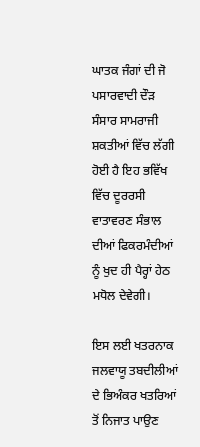ਘਾਤਕ ਜੰਗਾਂ ਦੀ ਜੋ ਪਸਾਰਵਾਦੀ ਦੌੜ ਸੰਸਾਰ ਸਾਮਰਾਜੀ ਸ਼ਕਤੀਆਂ ਵਿੱਚ ਲੱਗੀ ਹੋਈ ਹੈ ਇਹ ਭਵਿੱਖ ਵਿੱਚ ਦੂਰਰਸੀ ਵਾਤਾਵਰਣ ਸੰਭਾਲ ਦੀਆਂ ਫਿਕਰਮੰਦੀਆਂ ਨੂੰ ਖੁਦ ਹੀ ਪੈਰ੍ਹਾਂ ਹੇਠ ਮਧੋਲ ਦੇਵੇਗੀ।

ਇਸ ਲਈ ਖਤਰਨਾਕ ਜਲਵਾਯੂ ਤਬਦੀਲੀਆਂ ਦੇ ਭਿਅੰਕਰ ਖਤਰਿਆਂ ਤੋਂ ਨਿਜਾਤ ਪਾਉਣ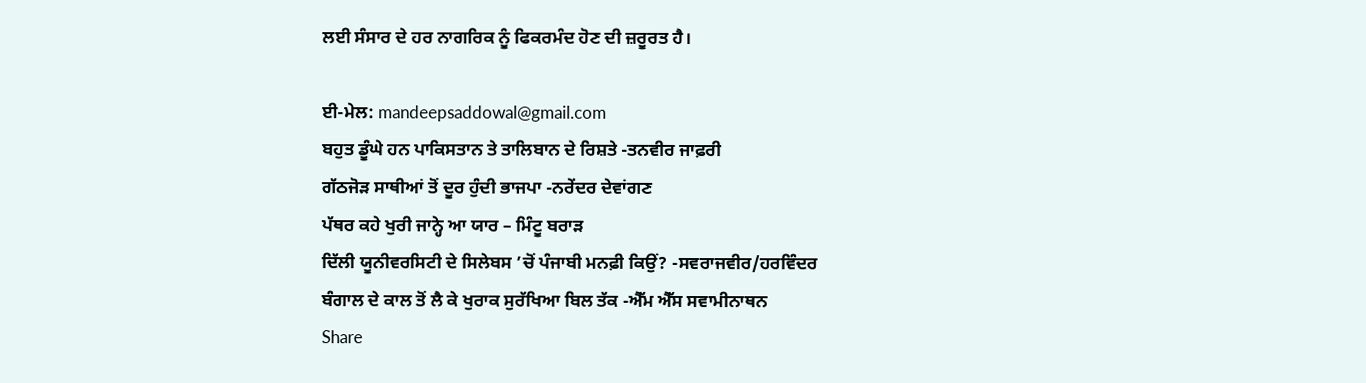ਲਈ ਸੰਸਾਰ ਦੇ ਹਰ ਨਾਗਰਿਕ ਨੂੰ ਫਿਕਰਮੰਦ ਹੋਣ ਦੀ ਜ਼ਰੂਰਤ ਹੈ।

ਈ-ਮੇਲ: mandeepsaddowal@gmail.com
ਬਹੁਤ ਡੂੰਘੇ ਹਨ ਪਾਕਿਸਤਾਨ ਤੇ ਤਾਲਿਬਾਨ ਦੇ ਰਿਸ਼ਤੇ -ਤਨਵੀਰ ਜਾਫ਼ਰੀ
ਗੱਠਜੋੜ ਸਾਥੀਆਂ ਤੋਂ ਦੂਰ ਹੁੰਦੀ ਭਾਜਪਾ -ਨਰੇਂਦਰ ਦੇਵਾਂਗਣ
ਪੱਥਰ ਕਹੇ ਖੁਰੀ ਜਾਨ੍ਹੇ ਆ ਯਾਰ – ਮਿੰਟੂ ਬਰਾੜ
ਦਿੱਲੀ ਯੂਨੀਵਰਸਿਟੀ ਦੇ ਸਿਲੇਬਸ ’ਚੋਂ ਪੰਜਾਬੀ ਮਨਫ਼ੀ ਕਿਉਂ? -ਸਵਰਾਜਵੀਰ/ਹਰਵਿੰਦਰ
ਬੰਗਾਲ ਦੇ ਕਾਲ ਤੋਂ ਲੈ ਕੇ ਖੁਰਾਕ ਸੁਰੱਖਿਆ ਬਿਲ ਤੱਕ -ਐੱਮ ਐੱਸ ਸਵਾਮੀਨਾਥਨ
Share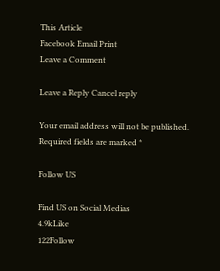This Article
Facebook Email Print
Leave a Comment

Leave a Reply Cancel reply

Your email address will not be published. Required fields are marked *

Follow US

Find US on Social Medias
4.9kLike
122Follow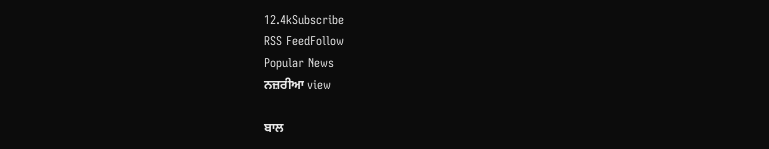12.4kSubscribe
RSS FeedFollow
Popular News
ਨਜ਼ਰੀਆ view

ਬਾਲ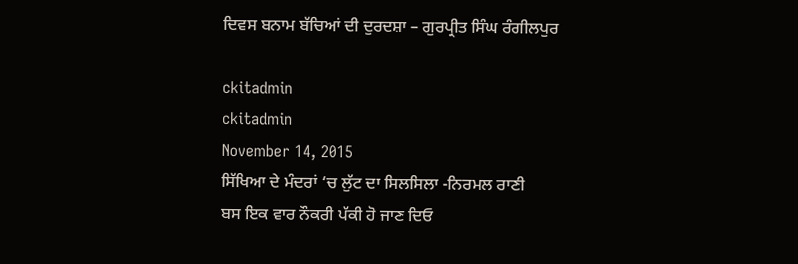ਦਿਵਸ ਬਨਾਮ ਬੱਚਿਆਂ ਦੀ ਦੁਰਦਸ਼ਾ – ਗੁਰਪ੍ਰੀਤ ਸਿੰਘ ਰੰਗੀਲਪੁਰ

ckitadmin
ckitadmin
November 14, 2015
ਸਿੱਖਿਆ ਦੇ ਮੰਦਰਾਂ ‘ਚ ਲੁੱਟ ਦਾ ਸਿਲਸਿਲਾ -ਨਿਰਮਲ ਰਾਣੀ
ਬਸ ਇਕ ਵਾਰ ਨੌਕਰੀ ਪੱਕੀ ਹੋ ਜਾਣ ਦਿਓ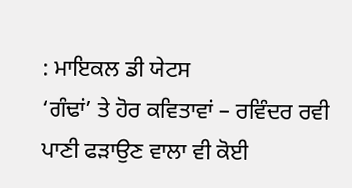: ਮਾਇਕਲ ਡੀ ਯੇਟਸ
‘ਗੰਢਾਂ’ ਤੇ ਹੋਰ ਕਵਿਤਾਵਾਂ – ਰਵਿੰਦਰ ਰਵੀ
ਪਾਣੀ ਫੜਾਉਣ ਵਾਲਾ ਵੀ ਕੋਈ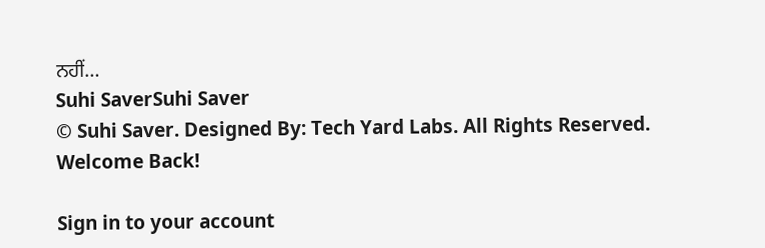ਨਹੀਂ…
Suhi SaverSuhi Saver
© Suhi Saver. Designed By: Tech Yard Labs. All Rights Reserved.
Welcome Back!

Sign in to your account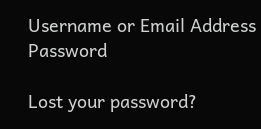Username or Email Address
Password

Lost your password?